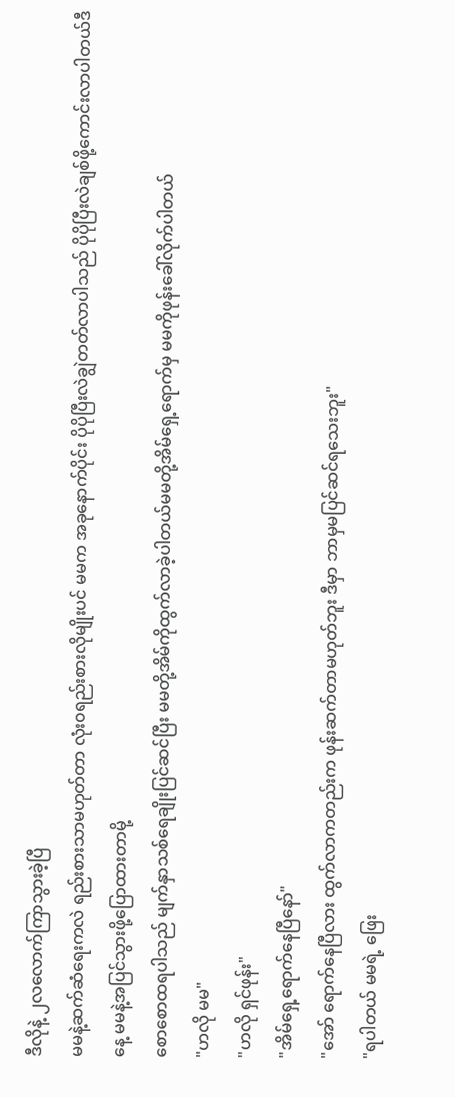ဒီလိုနဲ့ ၂လလောက်ကြာသွားခဲ့ပြီ
မမနဲ့ဆက်ဆံရေးကလဲ ရည်းစားသာမဟုတ်တာ လုံး၀ရည်းစားလိုမျိုးပင် မမက အခုနောက်ပိုင်း ပိုပိုပြီးလဲချွဲတတ်လာပါသည် ပိုပိုပြီးလဲချစ်ဖို့ကောင်းလာပါတယ်ဒီနေ့ မမနဲ့အပြင်သွားဖို့ပြောထားတာမို့
စောစောထရပါသည် မျက်နှာသစ်ရေချိုးပြင်ဆင်ပြီး မမတို့အိမ်ကိုထွက်လာခဲ့ပါတယ်မမတို့အိမ်ရှေ့ရောက်မှ မမကိုဖုန်းခေါ်လိုက်ပါတယ်
"ဟလို မမ"
"ဟလို ရှင်ဖုန်း"
"အိမ်ရှေ့ရောက်နေပြီနော်"
"အော် ရောက်နေပြီလား ထွက်လာကတည်းက ဖုန်းဆက်တာမဟုတ်ဘူး ဒီမှာ ဘာမှမပြင်ဆင်ရသေးဘူး"
"ရပါတယ် မမရဲ့ ဖြေး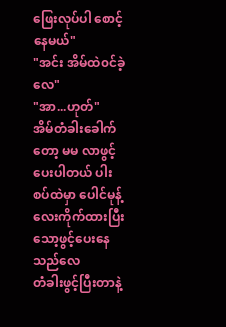ဖြေးလုပ်ပါ စောင့်နေမယ်"
"အင်း အိမ်ထဲ၀င်ခဲ့လေ"
"အာ...ဟုတ်"
အိမ်တံခါးခေါက်တော့ မမ လာဖွင့်ပေးပါတယ် ပါးစပ်ထဲမှာ ပေါင်မုန့်လေးကိုက်ထားပြီး သော့ဖွင့်ပေးနေသည်လေ
တံခါးဖွင့်ပြီးတာနဲ့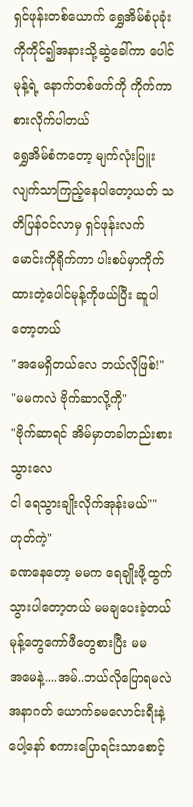ရှင်ဖုန်းတစ်ယောက် ရွှေအိမ်စံပုခုံးကိုကိုင်၍အနားသို့ဆွဲခေါ်ကာ ပေါင်မုန့်ရဲ့ နောက်တစ်ဖက်ကို ကိုက်ကာစားလိုက်ပါတယ်
ရွှေအိမ်စံကတော့ မျက်လုံးပြူးလျက်သာကြည့်နေပါတော့ယတ် သတိပြန်၀င်လာမှ ရှင်ဖုန်းလက်မောင်းကိုရိုက်ကာ ပါးစပ်မှာကိုက်ထားတဲ့ပေါင်မုန့်ကိုဖယ်ပြီး ဆူပါတော့တယ်
"အမေရှိတယ်လေ ဘယ်လိုဖြစ်!"
"မမကလဲ ဗိုက်ဆာလို့ကို"
"ဗိုက်ဆာရင် အိမ်မှာတခါတည်းစားသွားလေ
ငါ ရေသွားချိုးလိုက်အုန်းမယ်""ဟုတ်ကဲ့"
ခဏနေတော့ မမက ရေချိုးဖို့ထွက်သွားပါတော့တယ် မမချပေးခဲ့တယ်မုန့်တွေကော်ဖီတွေစားပြီး မမ
အမေနဲ့....အမ်..ဘယ်လိုပြောရမလဲ
အနာဂတ် ယောက်ခမလောင်းရီးနဲ့ပေါ့နော် စကားပြောရင်းသာစောင့်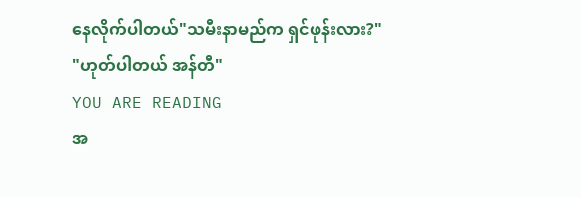နေလိုက်ပါတယ်"သမီးနာမည်က ရှင်ဖုန်းလား?"
"ဟုတ်ပါတယ် အန်တီ"
YOU ARE READING
အ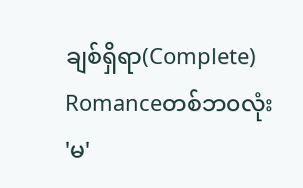ချစ်ရှိရာ(Complete)
Romanceတစ်ဘ၀လုံး 'မ'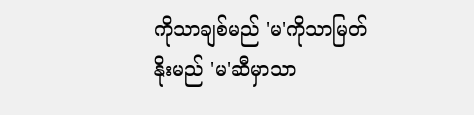ကိုသာချစ်မည် 'မ'ကိုသာမြတ်နိုးမည် 'မ'ဆီမှာသာ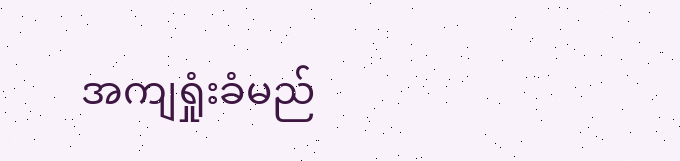အကျရှုံးခံမည်